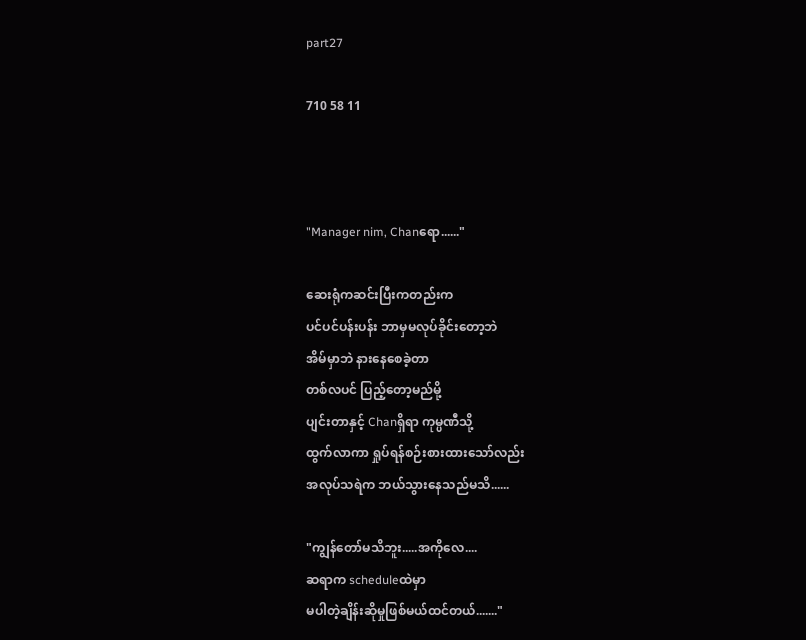part27

710 58 11



"Manager nim, Chanရော......"

ဆေးရုံကဆင်းပြီးကတည်းက
ပင်ပင်ပန်းပန်း ဘာမှမလုပ်ခိုင်းတော့ဘဲ
အိမ်မှာဘဲ နားနေစေခဲ့တာ
တစ်လပင် ပြည့်တော့မည်မို့
ပျင်းတာနှင့် Chanရှိရာ ကုမ္ပဏီသို့
ထွက်လာကာ ရှုပ်ရန်စဉ်းစားထားသော်လည်း
အလုပ်သရဲက ဘယ်သွားနေသည်မသိ......

"ကျွန်တော်မသိဘူး.....အကိုလေ....
ဆရာက scheduleထဲမှာ
မပါတဲ့ချိန်းဆိုမှုဖြစ်မယ်ထင်တယ်......."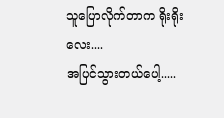သူပြောလိုက်တာက ရိုးရိုးလေး....
အပြင်သွားတယ်ပေါ့.....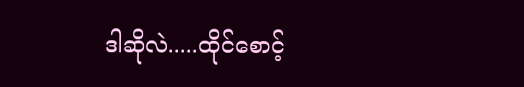ဒါဆိုလဲ.....ထိုင်စောင့်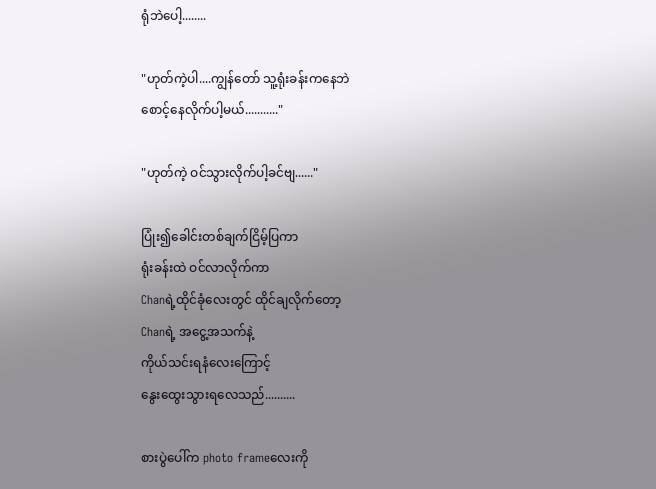ရုံဘဲပေါ့........

"ဟုတ်ကဲ့ပါ....ကျွန်တော် သူ့ရုံးခန်းကနေဘဲ
စောင့်နေလိုက်ပါ့မယ်..........."

"ဟုတ်ကဲ့ ဝင်သွားလိုက်ပါ့ခင်ဗျ......"

ပြုံး၍ခေါင်းတစ်ချက်ငြိမ့်ပြကာ
ရုံးခန်းထဲ ဝင်လာလိုက်ကာ
Chanရဲ့ထိုင်ခုံလေးတွင် ထိုင်ချလိုက်တော့
Chanရဲ့ အငွေ့အသက်နဲ့
ကိုယ်သင်းရနံလေးကြောင့်
နွေးထွေးသွားရလေသည်..........

စားပွဲပေါ်က photo frameလေးကို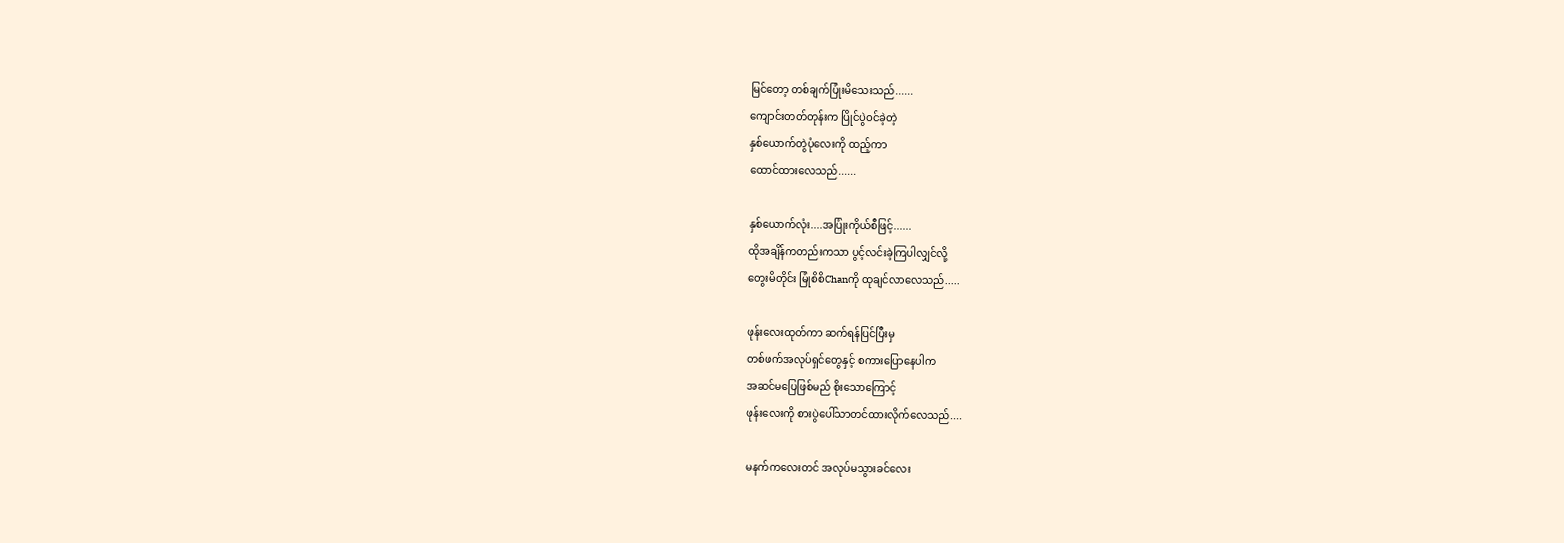မြင်တော့ တစ်ချက်ပြုံးမိသေးသည်......
ကျောင်းတတ်တုန်းက ပြိုင်ပွဲဝင်ခဲ့တဲ့
နှစ်ယောက်တွဲပုံလေးကို ထည့်ကာ
ထောင်ထားလေသည်......

နှစ်ယောက်လုံး....အပြုံးကိုယ်စီဖြင့်......
ထိုအချိန်ကတည်းကသာ ပွင့်လင်းခဲ့ကြပါလျှင်လို့
တွေးမိတိုင်း မြုံစိစိChanကို ထုချင်လာလေသည်.....

ဖုန်းလေးထုတ်ကာ ဆက်ရန်ပြင်ပြီးမှ
တစ်ဖက်အလုပ်ရှင်တွေနှင့် စကားပြောနေပါက
အဆင်မပြေဖြစ်မည် စိုးသောကြောင့်
ဖုန်းလေးကို စားပွဲပေါ်သာတင်ထားလိုက်လေသည်....

မနက်ကလေးတင် အလုပ်မသွားခင်လေး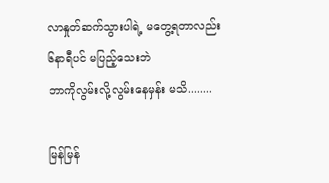လာနှုတ်ဆက်သွားပါရဲ့ မတွေ့ရတာလည်း
၆နာရီပင် မပြည့်သေးဘဲ
ဘာကိုလွမ်းလို့လွမ်းနေမှန်း မသိ........

မြန်မြန်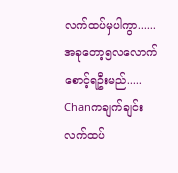လက်ထပ်မှပါကွာ......
အခုတော့၅လလောက် စောင့်ရဦးမည်.....
Chanကချက်ချင်းလက်ထပ်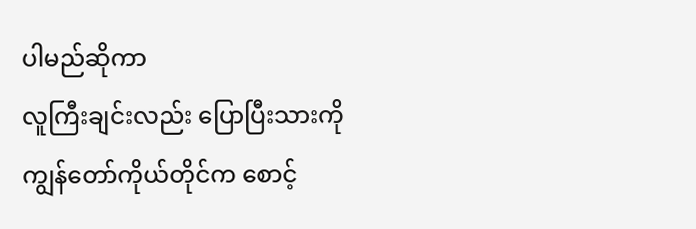ပါမည်ဆိုကာ
လူကြီးချင်းလည်း ပြောပြီးသားကို
ကျွန်တော်ကိုယ်တိုင်က စောင့်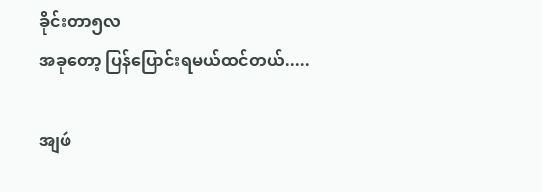ခိုင်းတာ၅လ
အခုတော့ ပြန်ပြောင်းရမယ်ထင်တယ်.....

အျဖဴ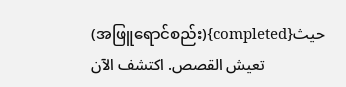(အဖြူရောင်စည်း){completed}حيث تعيش القصص. اكتشف الآن